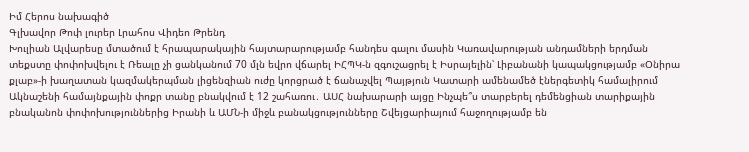Իմ Հերոս նախագիծ
Գլխավոր Թոփ լուրեր Լրահոս Վիդեո Թրենդ
Խուլիան Ալվարեսը մտածում է հրապարակային հայտարարությամբ հանդես գալու մասին Կառավարության անդամների երդման տեքստը փոփոխվելու է Ռեալը չի ցանկանում 70 մլն եվրո վճարել ԻՀՊԿ-ն զգուշացրել է Իսրայելին՝ Լիբանանի կապակցությամբ «Օնիրա քլաբ»-ի խաղատան կազմակերպման լիցենզիան ուժը կորցրած է ճանաչվել Պայթյուն Կատարի ամենամեծ էներգետիկ համալիրում Ակնաշենի համայնքային փոքր տանը բնակվում է 12 շահառու․ ԱՍՀ նախարարի այցը Ինչպե՞ս տարբերել դեմենցիան տարիքային բնականոն փոփոխություններից Իրանի և ԱՄՆ-ի միջև բանակցությունները Շվեյցարիայում հաջողությամբ են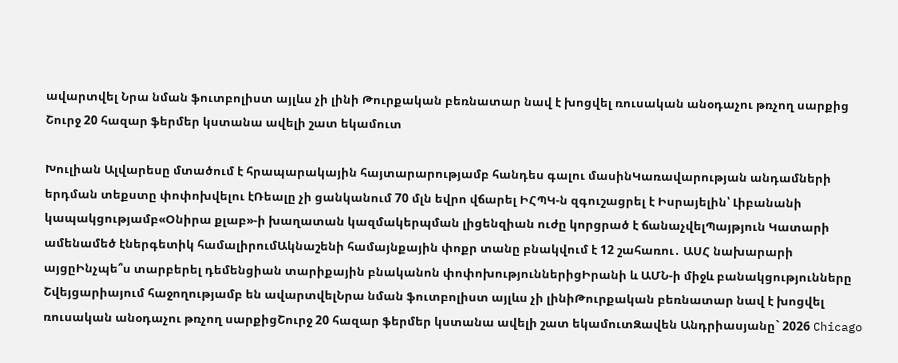ավարտվել Նրա նման ֆուտբոլիստ այլևս չի լինի Թուրքական բեռնատար նավ է խոցվել ռուսական անօդաչու թռչող սարքից Շուրջ 20 հազար ֆերմեր կստանա ավելի շատ եկամուտ

Խուլիան Ալվարեսը մտածում է հրապարակային հայտարարությամբ հանդես գալու մասինԿառավարության անդամների երդման տեքստը փոփոխվելու էՌեալը չի ցանկանում 70 մլն եվրո վճարել ԻՀՊԿ-ն զգուշացրել է Իսրայելին՝ Լիբանանի կապակցությամբ«Օնիրա քլաբ»-ի խաղատան կազմակերպման լիցենզիան ուժը կորցրած է ճանաչվելՊայթյուն Կատարի ամենամեծ էներգետիկ համալիրումԱկնաշենի համայնքային փոքր տանը բնակվում է 12 շահառու․ ԱՍՀ նախարարի այցըԻնչպե՞ս տարբերել դեմենցիան տարիքային բնականոն փոփոխություններիցԻրանի և ԱՄՆ-ի միջև բանակցությունները Շվեյցարիայում հաջողությամբ են ավարտվելՆրա նման ֆուտբոլիստ այլևս չի լինիԹուրքական բեռնատար նավ է խոցվել ռուսական անօդաչու թռչող սարքիցՇուրջ 20 հազար ֆերմեր կստանա ավելի շատ եկամուտԶավեն Անդրիասյանը` 2026 Chicago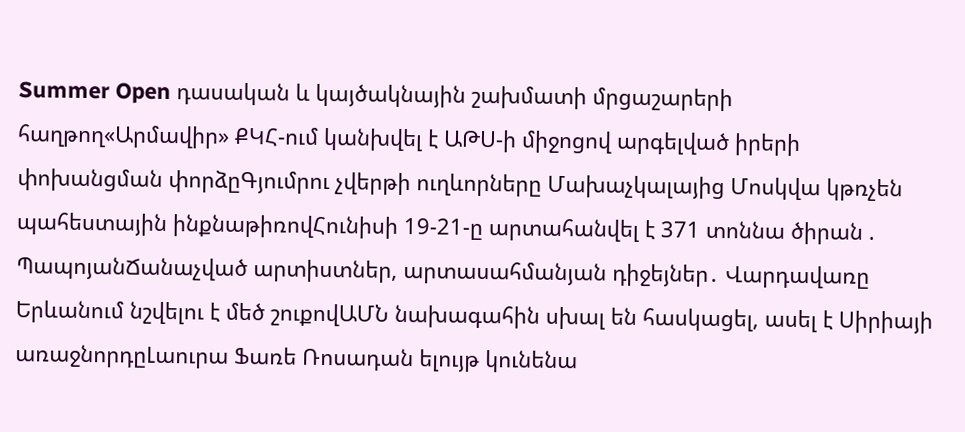Summer Open դասական և կայծակնային շախմատի մրցաշարերի հաղթող«Արմավիր» ՔԿՀ-ում կանխվել է ԱԹՍ-ի միջոցով արգելված իրերի փոխանցման փորձըԳյումրու չվերթի ուղևորները Մախաչկալայից Մոսկվա կթռչեն պահեստային ինքնաթիռովՀունիսի 19-21-ը արտահանվել է 371 տոննա ծիրան . ՊապոյանՃանաչված արտիստներ, արտասահմանյան դիջեյներ․ Վարդավառը Երևանում նշվելու է մեծ շուքովԱՄՆ նախագահին սխալ են հասկացել, ասել է Սիրիայի առաջնորդըԼաուրա Ֆառե Ռոսադան ելույթ կունենա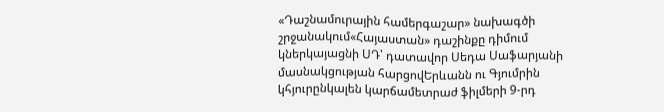«Դաշնամուրային համերգաշար» նախագծի շրջանակում«Հայաստան» դաշինքը դիմում կներկայացնի ՍԴ՝ դատավոր Սեդա Սաֆարյանի մասնակցության հարցովԵրևանն ու Գյումրին կհյուրընկալեն կարճամետրաժ ֆիլմերի 9-րդ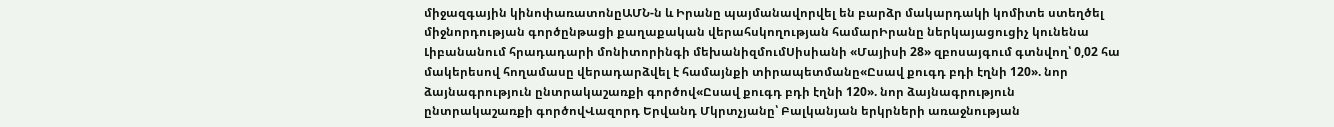միջազգային կինոփառատոնըԱՄՆ-ն և Իրանը պայմանավորվել են բարձր մակարդակի կոմիտե ստեղծել միջնորդության գործընթացի քաղաքական վերահսկողության համարԻրանը ներկայացուցիչ կունենա Լիբանանում հրադադարի մոնիտորինգի մեխանիզմումՍիսիանի «Մայիսի 28» զբոսայգում գտնվող՝ 0,02 հա մակերեսով հողամասը վերադարձվել է համայնքի տիրապետմանը«Ըսավ քուգդ բդի էղնի 120». նոր ձայնագրություն ընտրակաշառքի գործով«Ըսավ քուգդ բդի էղնի 120». նոր ձայնագրություն ընտրակաշառքի գործովՎազորդ Երվանդ Մկրտչյանը՝ Բալկանյան երկրների առաջնության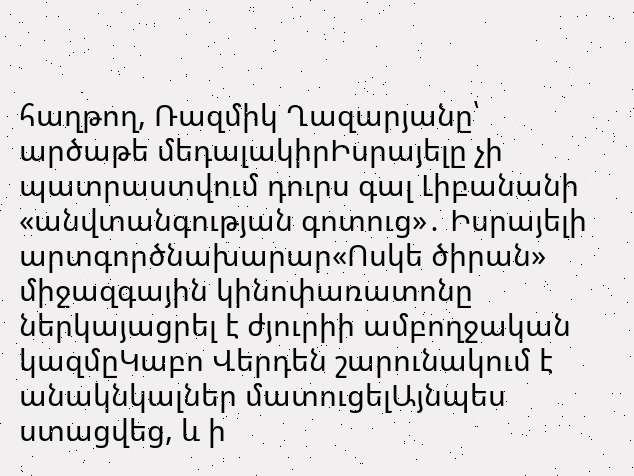հաղթող, Ռազմիկ Ղազարյանը՝ արծաթե մեդալակիրԻսրայելը չի պատրաստվում դուրս գալ Լիբանանի «անվտանգության գոտուց»․ Իսրայելի արտգործնախարար«Ոսկե ծիրան» միջազգային կինոփառատոնը ներկայացրել է ժյուրիի ամբողջական կազմըԿաբո Վերդեն շարունակում է անակնկալներ մատուցելԱյնպես ստացվեց, և ի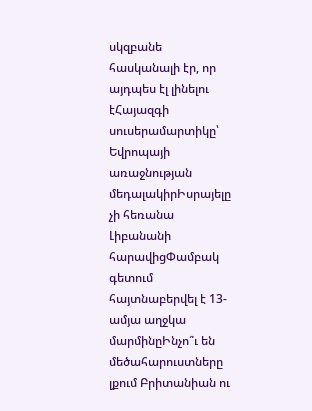սկզբանե հասկանալի էր, որ այդպես էլ լինելու էՀայազգի սուսերամարտիկը՝ Եվրոպայի առաջնության մեդալակիրԻսրայելը չի հեռանա Լիբանանի հարավիցՓամբակ գետում հայտնաբերվել է 13-ամյա աղջկա մարմինըԻնչո՞ւ են մեծահարուստները լքում Բրիտանիան ու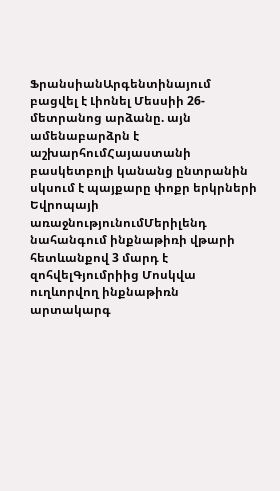ՖրանսիանԱրգենտինայում բացվել է Լիոնել Մեսսիի 26-մետրանոց արձանը. այն ամենաբարձրն է աշխարհումՀայաստանի բասկետբոլի կանանց ընտրանին սկսում է պայքարը փոքր երկրների Եվրոպայի առաջնությունումՄերիլենդ նահանգում ինքնաթիռի վթարի հետևանքով 3 մարդ է զոհվելԳյումրիից Մոսկվա ուղևորվող ինքնաթիռն արտակարգ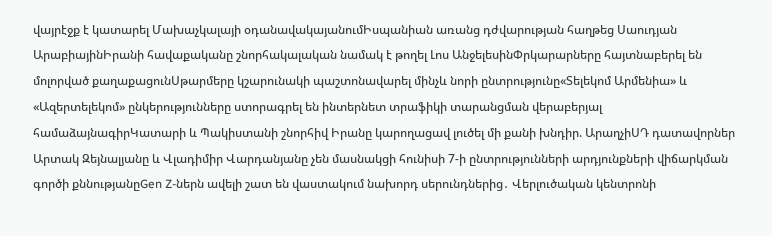վայրէջք է կատարել Մախաչկալայի օդանավակայանումԻսպանիան առանց դժվարության հաղթեց Սաուդյան ԱրաբիայինԻրանի հավաքականը շնորհակալական նամակ է թողել Լոս ԱնջելեսինՓրկարարները հայտնաբերել են մոլորված քաղաքացունՍթարմերը կշարունակի պաշտոնավարել մինչև նորի ընտրությունը«Տելեկոմ Արմենիա» և «Ազերտելեկոմ» ընկերությունները ստորագրել են ինտերնետ տրաֆիկի տարանցման վերաբերյալ համաձայնագիրԿատարի և Պակիստանի շնորհիվ Իրանը կարողացավ լուծել մի քանի խնդիր. ԱրաղչիՍԴ դատավորներ Արտակ Զեյնալյանը և Վլադիմիր Վարդանյանը չեն մասնակցի հունիսի 7-ի ընտրությունների արդյունքների վիճարկման գործի քննությանըGen Z-ներն ավելի շատ են վաստակում նախորդ սերունդներից․ Վերլուծական կենտրոնի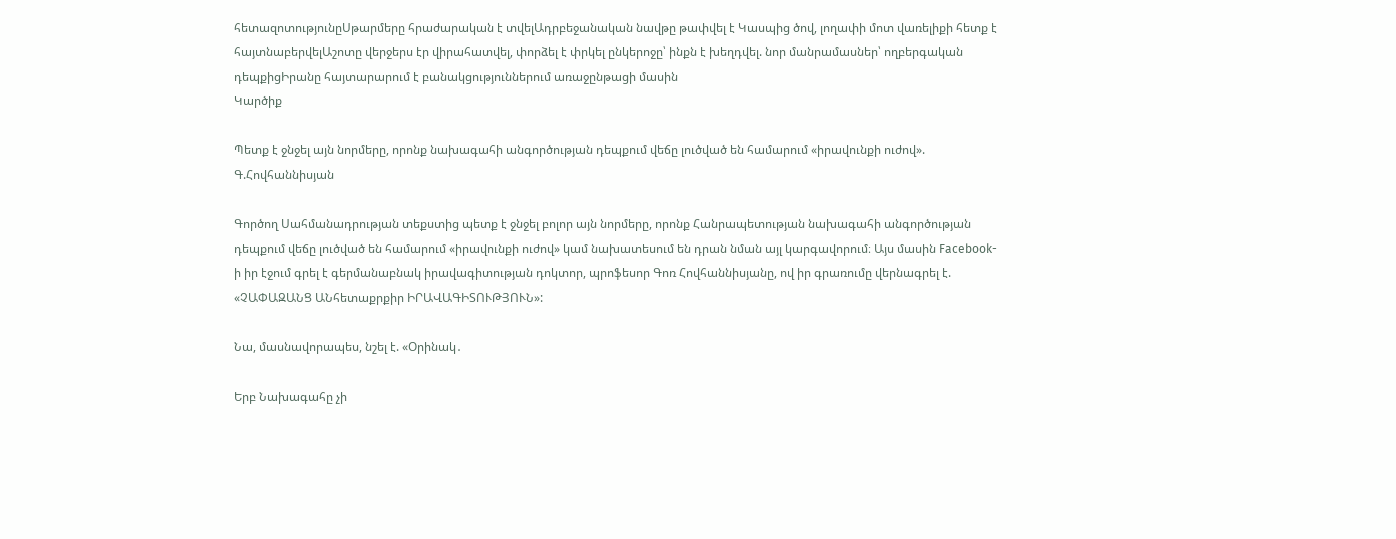հետազոտությունըՍթարմերը հրաժարական է տվելԱդրբեջանական նավթը թափվել է Կասպից ծով, լողափի մոտ վառելիքի հետք է հայտնաբերվելԱշոտը վերջերս էր վիրահատվել, փորձել է փրկել ընկերոջը՝ ինքն է խեղդվել. նոր մանրամասներ՝ ողբերգական դեպքիցԻրանը հայտարարում է բանակցություններում առաջընթացի մասին
Կարծիք

Պետք է ջնջել այն նորմերը, որոնք նախագահի անգործության դեպքում վեճը լուծված են համարում «իրավունքի ուժով». Գ.Հովհաննիսյան

Գործող Սահմանադրության տեքստից պետք է ջնջել բոլոր այն նորմերը, որոնք Հանրապետության նախագահի անգործության դեպքում վեճը լուծված են համարում «իրավունքի ուժով» կամ նախատեսում են դրան նման այլ կարգավորում։ Այս մասին Facebook-ի իր էջում գրել է գերմանաբնակ իրավագիտության դոկտոր, պրոֆեսոր Գոռ Հովհաննիսյանը, ով իր գրառումը վերնագրել է. «ՉԱՓԱԶԱՆՑ ԱՆհետաքրքիր ԻՐԱՎԱԳԻՏՈՒԹՅՈՒՆ»:

Նա, մասնավորապես, նշել է. «Օրինակ․

Երբ Նախագահը չի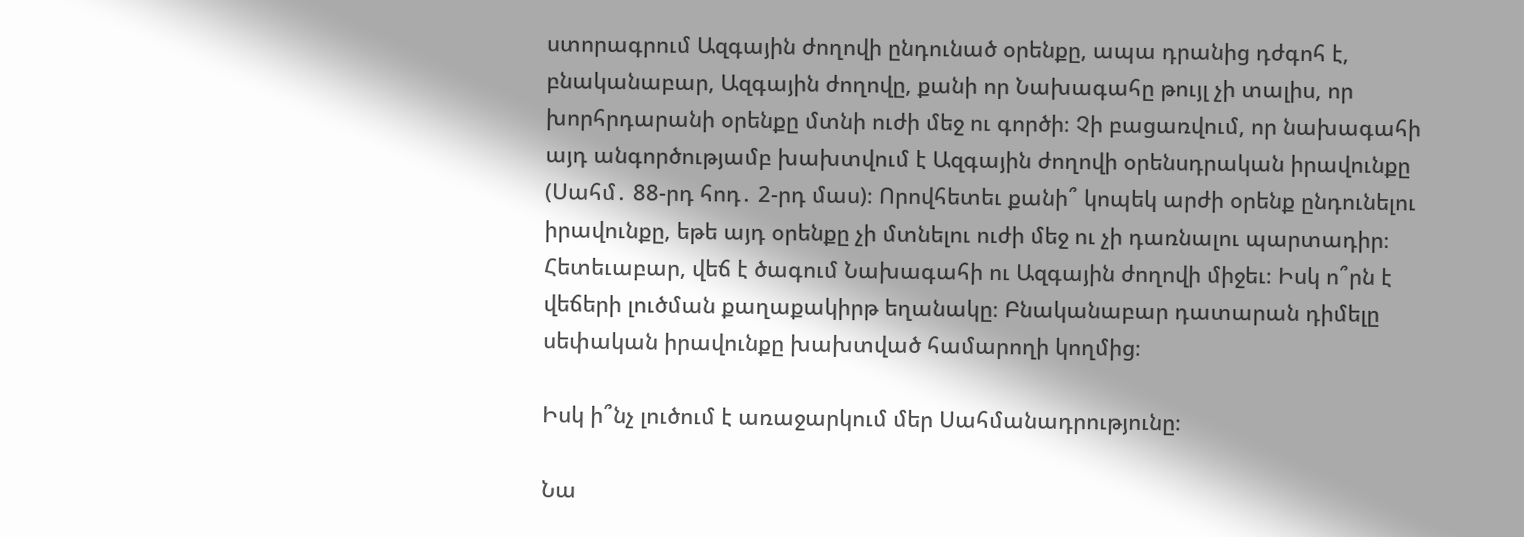ստորագրում Ազգային ժողովի ընդունած օրենքը, ապա դրանից դժգոհ է, բնականաբար, Ազգային ժողովը, քանի որ Նախագահը թույլ չի տալիս, որ խորհրդարանի օրենքը մտնի ուժի մեջ ու գործի։ Չի բացառվում, որ նախագահի այդ անգործությամբ խախտվում է Ազգային ժողովի օրենսդրական իրավունքը (Սահմ․ 88-րդ հոդ․ 2-րդ մաս)։ Որովհետեւ քանի՞ կոպեկ արժի օրենք ընդունելու իրավունքը, եթե այդ օրենքը չի մտնելու ուժի մեջ ու չի դառնալու պարտադիր։ Հետեւաբար, վեճ է ծագում Նախագահի ու Ազգային ժողովի միջեւ։ Իսկ ո՞րն է վեճերի լուծման քաղաքակիրթ եղանակը։ Բնականաբար դատարան դիմելը սեփական իրավունքը խախտված համարողի կողմից։

Իսկ ի՞նչ լուծում է առաջարկում մեր Սահմանադրությունը։

Նա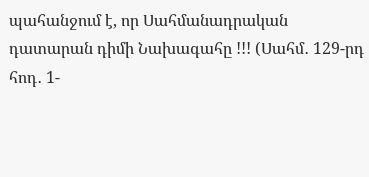պահանջում է, որ Սահմանադրական դատարան դիմի Նախագահը !!! (Սահմ․ 129-րդ հոդ․ 1-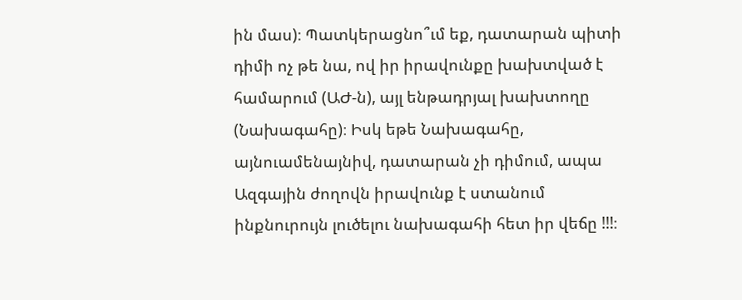ին մաս)։ Պատկերացնո՞ւմ եք, դատարան պիտի դիմի ոչ թե նա, ով իր իրավունքը խախտված է համարում (ԱԺ-ն), այլ ենթադրյալ խախտողը (Նախագահը)։ Իսկ եթե Նախագահը, այնուամենայնիվ, դատարան չի դիմում, ապա Ազգային ժողովն իրավունք է ստանում ինքնուրույն լուծելու նախագահի հետ իր վեճը !!!։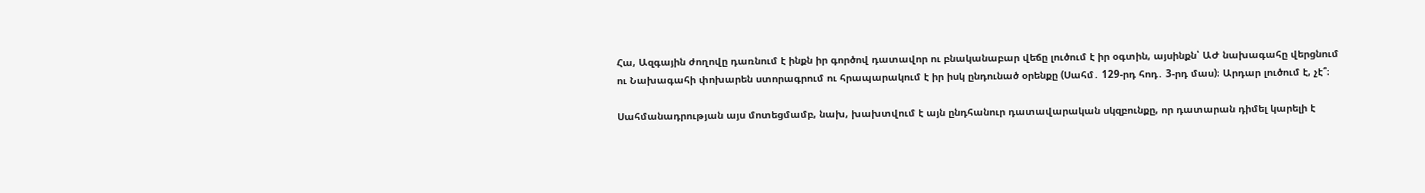Հա, Ազգային ժողովը դառնում է ինքն իր գործով դատավոր ու բնականաբար վեճը լուծում է իր օգտին, այսինքն՝ ԱԺ նախագահը վերցնում ու Նախագահի փոխարեն ստորագրում ու հրապարակում է իր իսկ ընդունած օրենքը (Սահմ․ 129-րդ հոդ․ 3-րդ մաս)։ Արդար լուծում է, չէ՞։

Սահմանադրության այս մոտեցմամբ, նախ, խախտվում է այն ընդհանուր դատավարական սկզբունքը, որ դատարան դիմել կարելի է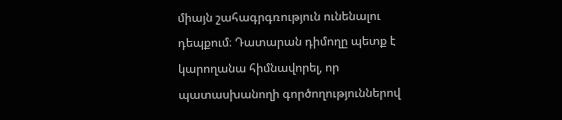միայն շահագրգռություն ունենալու դեպքում։ Դատարան դիմողը պետք է կարողանա հիմնավորել, որ պատասխանողի գործողություններով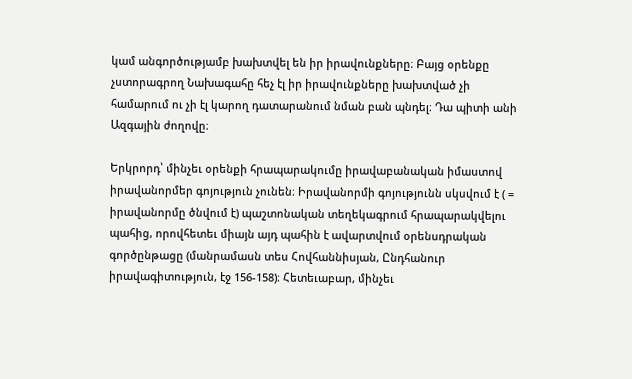կամ անգործությամբ խախտվել են իր իրավունքները։ Բայց օրենքը չստորագրող Նախագահը հեչ էլ իր իրավունքները խախտված չի համարում ու չի էլ կարող դատարանում նման բան պնդել։ Դա պիտի անի Ազգային ժողովը։

Երկրորդ՝ մինչեւ օրենքի հրապարակումը իրավաբանական իմաստով իրավանորմեր գոյություն չունեն։ Իրավանորմի գոյությունն սկսվում է ( = իրավանորմը ծնվում է) պաշտոնական տեղեկագրում հրապարակվելու պահից, որովհետեւ միայն այդ պահին է ավարտվում օրենսդրական գործընթացը (մանրամասն տես Հովհաննիսյան, Ընդհանուր իրավագիտություն, էջ 156-158)։ Հետեւաբար, մինչեւ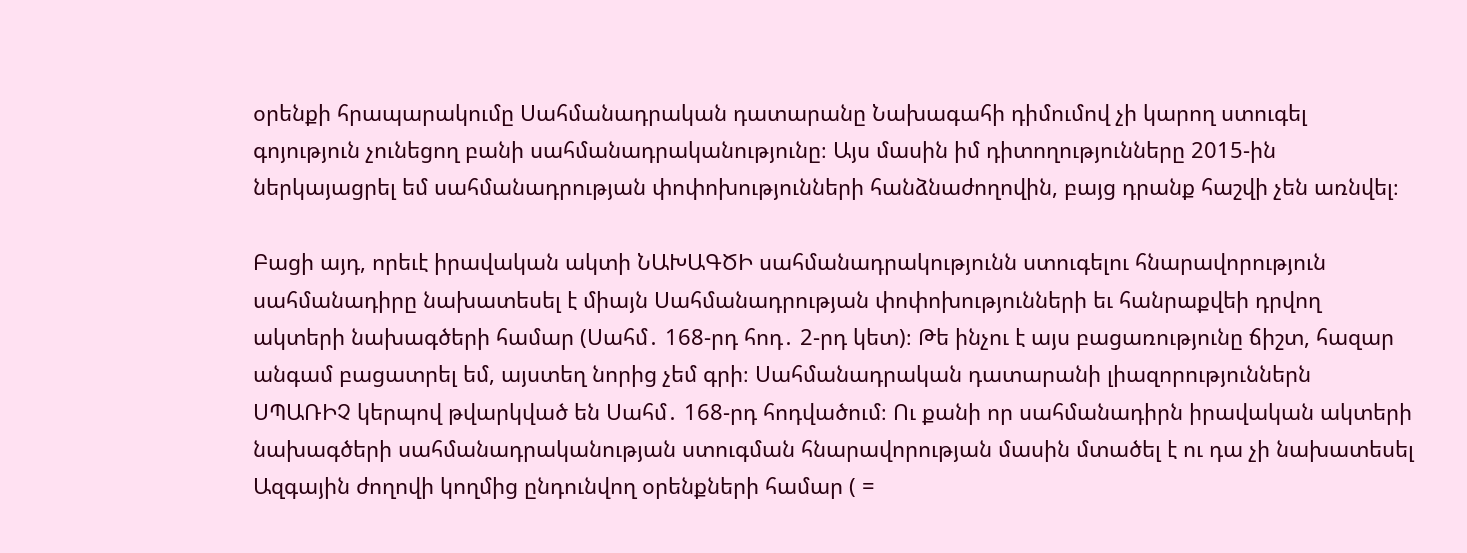օրենքի հրապարակումը Սահմանադրական դատարանը Նախագահի դիմումով չի կարող ստուգել գոյություն չունեցող բանի սահմանադրականությունը։ Այս մասին իմ դիտողությունները 2015-ին ներկայացրել եմ սահմանադրության փոփոխությունների հանձնաժողովին, բայց դրանք հաշվի չեն առնվել։

Բացի այդ, որեւէ իրավական ակտի ՆԱԽԱԳԾԻ սահմանադրակությունն ստուգելու հնարավորություն սահմանադիրը նախատեսել է միայն Սահմանադրության փոփոխությունների եւ հանրաքվեի դրվող ակտերի նախագծերի համար (Սահմ․ 168-րդ հոդ․ 2-րդ կետ)։ Թե ինչու է այս բացառությունը ճիշտ, հազար անգամ բացատրել եմ, այստեղ նորից չեմ գրի։ Սահմանադրական դատարանի լիազորություններն ՍՊԱՌԻՉ կերպով թվարկված են Սահմ․ 168-րդ հոդվածում։ Ու քանի որ սահմանադիրն իրավական ակտերի նախագծերի սահմանադրականության ստուգման հնարավորության մասին մտածել է ու դա չի նախատեսել Ազգային ժողովի կողմից ընդունվող օրենքների համար ( =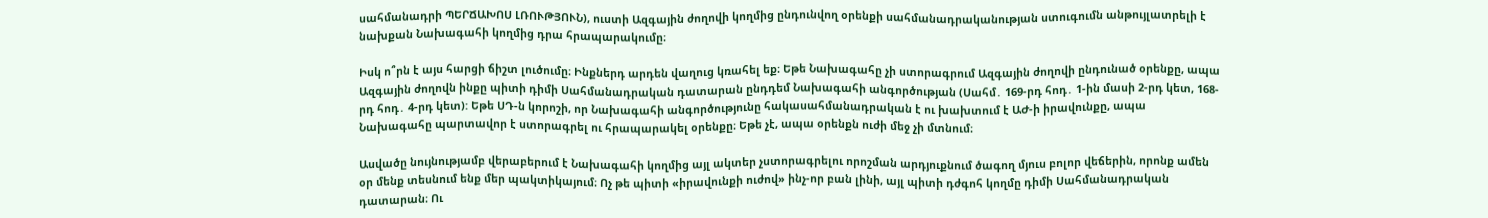սահմանադրի ՊԵՐՃԱԽՈՍ ԼՌՈՒԹՅՈՒՆ), ուստի Ազգային ժողովի կողմից ընդունվող օրենքի սահմանադրականության ստուգումն անթույլատրելի է նախքան Նախագահի կողմից դրա հրապարակումը։

Իսկ ո՞րն է այս հարցի ճիշտ լուծումը։ Ինքներդ արդեն վաղուց կռահել եք։ Եթե Նախագահը չի ստորագրում Ազգային ժողովի ընդունած օրենքը, ապա Ազգային ժողովն ինքը պիտի դիմի Սահմանադրական դատարան ընդդեմ Նախագահի անգործության (Սահմ․ 169-րդ հոդ․ 1-ին մասի 2-րդ կետ, 168-րդ հոդ․ 4-րդ կետ): Եթե ՍԴ-ն կորոշի, որ Նախագահի անգործությունը հակասահմանադրական է ու խախտում է ԱԺ-ի իրավունքը, ապա Նախագահը պարտավոր է ստորագրել ու հրապարակել օրենքը։ Եթե չէ, ապա օրենքն ուժի մեջ չի մտնում։

Ասվածը նույնությամբ վերաբերում է Նախագահի կողմից այլ ակտեր չստորագրելու որոշման արդյուքնում ծագող մյուս բոլոր վեճերին, որոնք ամեն օր մենք տեսնում ենք մեր պակտիկայում։ Ոչ թե պիտի «իրավունքի ուժով» ինչ-որ բան լինի, այլ պիտի դժգոհ կողմը դիմի Սահմանադրական դատարան։ Ու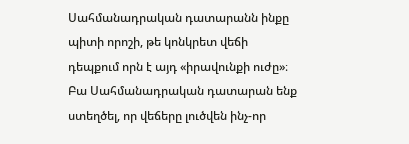Սահմանադրական դատարանն ինքը պիտի որոշի, թե կոնկրետ վեճի դեպքում որն է այդ «իրավունքի ուժը»։ Բա Սահմանադրական դատարան ենք ստեղծել, որ վեճերը լուծվեն ինչ-որ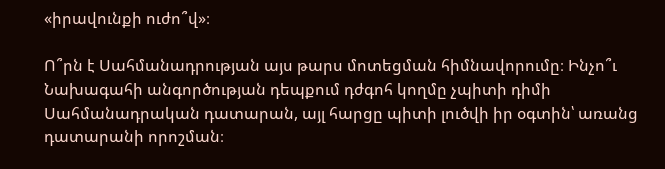«իրավունքի ուժո՞վ»։

Ո՞րն է Սահմանադրության այս թարս մոտեցման հիմնավորումը։ Ինչո՞ւ Նախագահի անգործության դեպքում դժգոհ կողմը չպիտի դիմի Սահմանադրական դատարան, այլ հարցը պիտի լուծվի իր օգտին՝ առանց դատարանի որոշման։